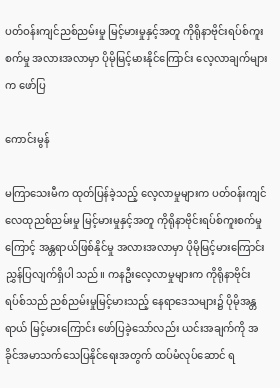ပတ်ဝန်းကျင်ညစ်ညမ်းမှု မြင့်မားမှုနှင့်အတူ ကိုရိုနာဗိုင်းရပ်စ်ကူးစက်မှု အလားအလာမှာ ပိုမိုမြင့်မားနိုင်ကြောင်း လေ့လာချက်များက ဖော်ပြ

ကောင်းမွန်

မကြာသေးမီက ထုတ်ပြန်ခဲ့သည့် လေ့လာမှုများက ပတ်ဝန်းကျင်လေထုညစ်ညမ်းမှု မြင့်မားမှုနှင့်အတူ ကိုရိုနာဗိုင်းရပ်စ်ကူးစက်မှုကြောင့် အန္တရာယ်ဖြစ်နိုင်မှု အလားအလာမှာ ပိုမိုမြင့်မားကြောင်း ညွှန်ပြလျက်ရှိပါ သည်။ ကနဦးလေ့လာမှုများက ကိုရိုနာဗိုင်းရပ်စ်သည် ညစ်ညမ်းမှုမြင့်မားသည့် နေရာဒေသများ၌ ပိုမိုအန္တရာယ် မြင့်မားကြောင်း ဖော်ပြခဲ့သော်လည်း ယင်းအချက်ကို အခိုင်အမာသက်သေပြနိုင်ရေးအတွက် ထပ်မံလုပ်ဆောင် ရ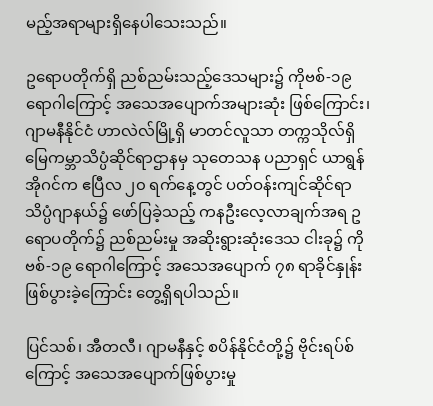မည့်အရာများရှိနေပါသေးသည်။

ဥရောပတိုက်ရှိ ညစ်ညမ်းသည့်ဒေသများ၌ ကိုဗစ်-၁၉ ရောဂါကြောင့် အသေအပျောက်အများဆုံး ဖြစ်ကြောင်း၊ ဂျာမနီနိုင်ငံ ဟာလဲလ်မြို့ရှိ မာတင်လူသာ တက္ကသိုလ်ရှိ မြေကမ္ဘာသိပ္ပံဆိုင်ရာဌာနမှ သုတေသန ပညာရှင် ယာရွန်အိုဂင်က ဧပြီလ ၂၀ ရက်နေ့တွင် ပတ်ဝန်းကျင်ဆိုင်ရာ သိပ္ပံဂျာနယ်၌ ဖော်ပြခဲ့သည့် ကနဦးလေ့လာချက်အရ ဥရောပတိုက်၌ ညစ်ညမ်းမှု အဆိုးရွားဆုံးဒေသ ငါးခု၌ ကိုဗစ်-၁၉ ရောဂါကြောင့် အသေအပျောက် ၇၈ ရာခိုင်နှုန်း ဖြစ်ပွားခဲ့ကြောင်း တွေ့ရှိရပါသည်။

ပြင်သစ်၊ အီတလီ၊ ဂျာမနီနှင့် စပိန်နိုင်ငံတို့၌ ဗိုင်းရပ်စ်ကြောင့် အသေအပျောက်ဖြစ်ပွားမှု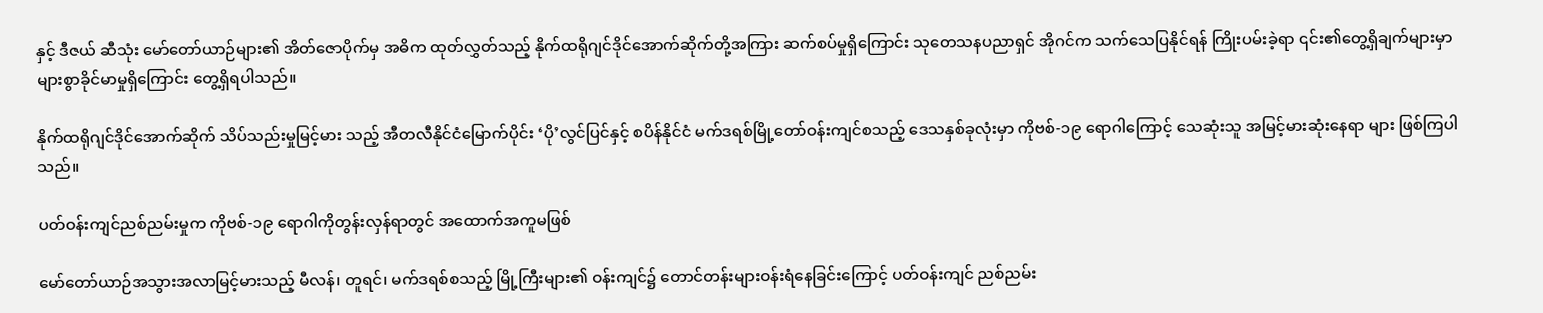နှင့် ဒီဇယ် ဆီသုံး မော်တော်ယာဉ်များ၏ အိတ်ဇောပိုက်မှ အဓိက ထုတ်လွှတ်သည့် နိုက်ထရိုဂျင်ဒိုင်အောက်ဆိုက်တို့အကြား ဆက်စပ်မှုရှိကြောင်း သုတေသနပညာရှင် အိုဂင်က သက်သေပြနိုင်ရန် ကြိုးပမ်းခဲ့ရာ ၎င်း၏တွေ့ရှိချက်များမှာ များစွာခိုင်မာမှုရှိကြောင်း တွေ့ရှိရပါသည်။

နိုက်ထရိုဂျင်ဒိုင်အောက်ဆိုက် သိပ်သည်းမှုမြင့်မား သည့် အီတလီနိုင်ငံမြောက်ပိုင်း ‘ပို’လွင်ပြင်နှင့် စပိန်နိုင်ငံ မက်ဒရစ်မြို့တော်ဝန်းကျင်စသည့် ဒေသနှစ်ခုလုံးမှာ ကိုဗစ်-၁၉ ရောဂါကြောင့် သေဆုံးသူ အမြင့်မားဆုံးနေရာ များ ဖြစ်ကြပါသည်။

ပတ်ဝန်းကျင်ညစ်ညမ်းမှုက ကိုဗစ်-၁၉ ရောဂါကိုတွန်းလှန်ရာတွင် အထောက်အကူမဖြစ်

မော်တော်ယာဉ်အသွားအလာမြင့်မားသည့် မီလန်၊ တူရင်၊ မက်ဒရစ်စသည့် မြို့ကြီးများ၏ ဝန်းကျင်၌ တောင်တန်းများဝန်းရံနေခြင်းကြောင့် ပတ်ဝန်းကျင် ညစ်ညမ်း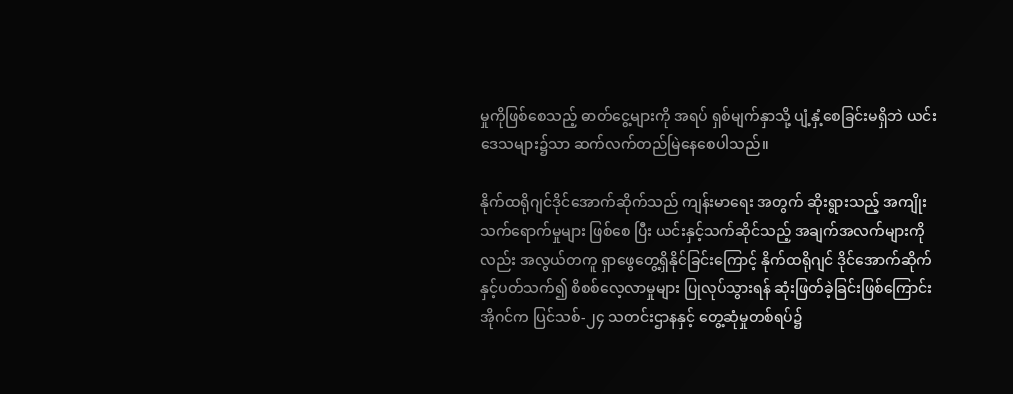မှုကိုဖြစ်စေသည့် ဓာတ်ငွေ့များကို အရပ် ရှစ်မျက်နှာသို့ ပျံ့နှံ့စေခြင်းမရှိဘဲ ယင်းဒေသများ၌သာ ဆက်လက်တည်မြဲနေစေပါသည်။

နိုက်ထရိုဂျင်ဒိုင်အောက်ဆိုက်သည် ကျန်းမာရေး အတွက် ဆိုးရွားသည့် အကျိုးသက်ရောက်မှုများ ဖြစ်စေ ပြီး ယင်းနှင့်သက်ဆိုင်သည့် အချက်အလက်များကိုလည်း အလွယ်တကူ ရှာဖွေတွေ့ရှိနိုင်ခြင်းကြောင့် နိုက်ထရိုဂျင် ဒိုင်အောက်ဆိုက်နှင့်ပတ်သက်၍ စိစစ်လေ့လာမှုများ ပြုလုပ်သွားရန် ဆုံးဖြတ်ခဲ့ခြင်းဖြစ်ကြောင်း အိုဂင်က ပြင်သစ်-၂၄ သတင်းဌာနနှင့် တွေ့ဆုံမှုတစ်ရပ်၌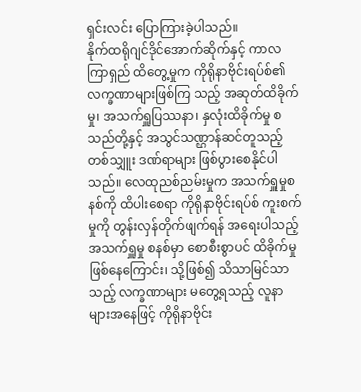ရှင်းလင်း ပြောကြားခဲ့ပါသည်။
နိုက်ထရိုဂျင်ဒိုင်အောက်ဆိုက်နှင့် ကာလကြာရှည် ထိတွေ့မှုက ကိုရိုနာဗိုင်းရပ်စ်၏ လက္ခဏာများဖြစ်ကြ သည့် အဆုတ်ထိခိုက်မှု၊ အသက်ရှူပြဿနာ၊ နှလုံးထိခိုက်မှု စသည်တို့နှင့် အသွင်သဏ္ဌာန်ဆင်တူသည့် တစ်သျှူး ဒဏ်ရာများ ဖြစ်ပွားစေနိုင်ပါသည်။ လေထုညစ်ညမ်းမှုက အသက်ရှူမှုစနစ်ကို ထိပါးစေရာ ကိုရိုနာဗိုင်းရပ်စ် ကူးစက် မှုကို တွန်းလှန်တိုက်ဖျက်ရန် အရေးပါသည့် အသက်ရှူမှု စနစ်မှာ စောစီးစွာပင် ထိခိုက်မှုဖြစ်နေကြောင်း၊ သို့ဖြစ်၍ သိသာမြင်သာသည့် လက္ခဏာများ မတွေ့ရသည့် လူနာ များအနေဖြင့် ကိုရိုနာဗိုင်း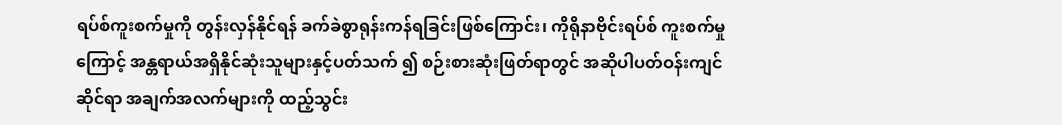ရပ်စ်ကူးစက်မှုကို တွန်းလှန်နိုင်ရန် ခက်ခဲစွာရုန်းကန်ရခြင်းဖြစ်ကြောင်း၊ ကိုရိုနာဗိုင်းရပ်စ် ကူးစက်မှုကြောင့် အန္တရာယ်အရှိနိုင်ဆုံးသူများနှင့်ပတ်သက် ၍ စဉ်းစားဆုံးဖြတ်ရာတွင် အဆိုပါပတ်ဝန်းကျင်ဆိုင်ရာ အချက်အလက်များကို ထည့်သွင်း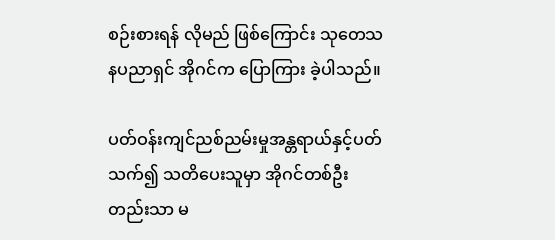စဉ်းစားရန် လိုမည် ဖြစ်ကြောင်း သုတေသနပညာရှင် အိုဂင်က ပြောကြား ခဲ့ပါသည်။

ပတ်ဝန်းကျင်ညစ်ညမ်းမှုအန္တရာယ်နှင့်ပတ်သက်၍ သတိပေးသူမှာ အိုဂင်တစ်ဦးတည်းသာ မ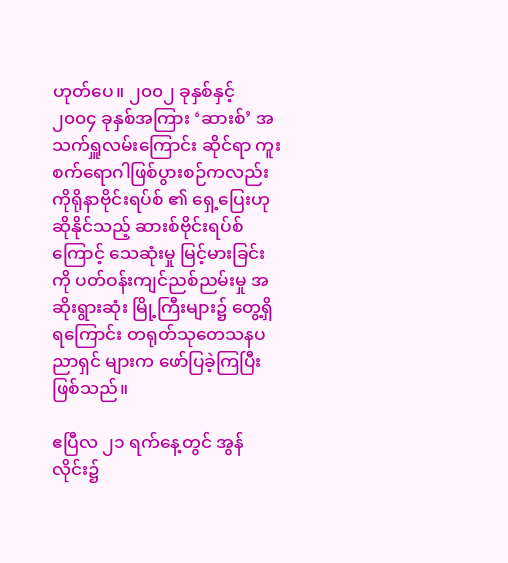ဟုတ်ပေ။ ၂၀၀၂ ခုနှစ်နှင့် ၂၀၀၄ ခုနှစ်အကြား ‘ဆားစ်’ အသက်ရှူလမ်းကြောင်း ဆိုင်ရာ ကူးစက်ရောဂါဖြစ်ပွားစဉ်ကလည်း ကိုရိုနာဗိုင်းရပ်စ် ၏ ရှေ့ပြေးဟုဆိုနိုင်သည့် ဆားစ်ဗိုင်းရပ်စ်ကြောင့် သေဆုံးမှု မြင့်မားခြင်းကို ပတ်ဝန်းကျင်ညစ်ညမ်းမှု အဆိုးရွားဆုံး မြို့ကြီးများ၌ တွေ့ရှိရကြောင်း တရုတ်သုတေသနပညာရှင် များက ဖော်ပြခဲ့ကြပြီးဖြစ်သည်။

ဧပြီလ ၂၁ ရက်နေ့တွင် အွန်လိုင်း၌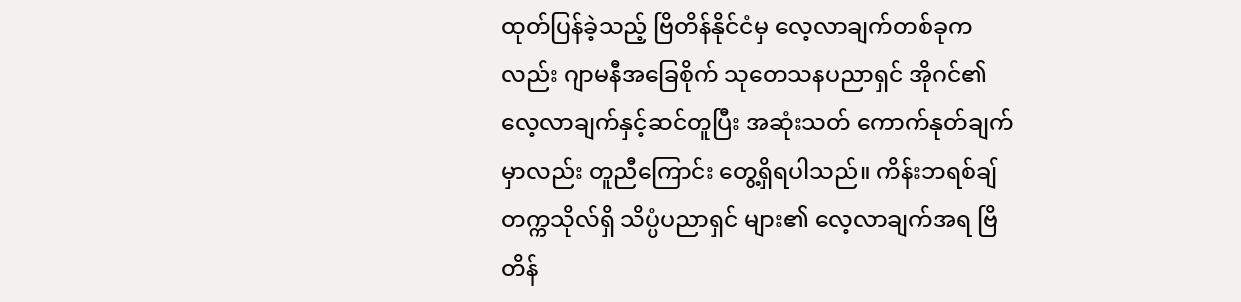ထုတ်ပြန်ခဲ့သည့် ဗြိတိန်နိုင်ငံမှ လေ့လာချက်တစ်ခုကလည်း ဂျာမနီအခြေစိုက် သုတေသနပညာရှင် အိုဂင်၏ လေ့လာချက်နှင့်ဆင်တူပြီး အဆုံးသတ် ကောက်နုတ်ချက်မှာလည်း တူညီကြောင်း တွေ့ရှိရပါသည်။ ကိန်းဘရစ်ချ်တက္ကသိုလ်ရှိ သိပ္ပံပညာရှင် များ၏ လေ့လာချက်အရ ဗြိတိန်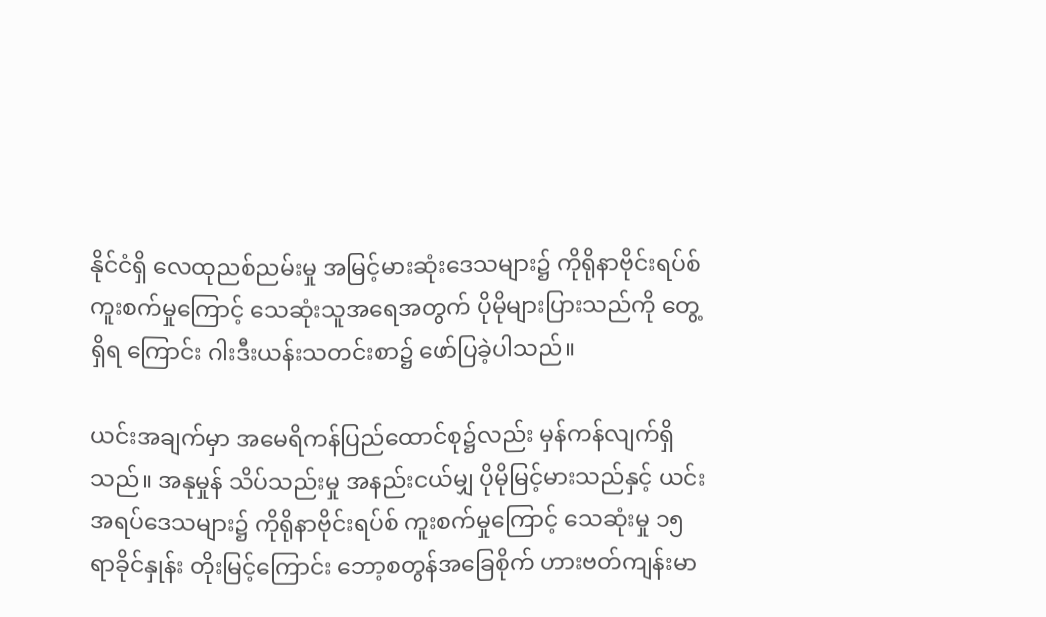နိုင်ငံရှိ လေထုညစ်ညမ်းမှု အမြင့်မားဆုံးဒေသများ၌ ကိုရိုနာဗိုင်းရပ်စ်ကူးစက်မှုကြောင့် သေဆုံးသူအရေအတွက် ပိုမိုများပြားသည်ကို တွေ့ရှိရ ကြောင်း ဂါးဒီးယန်းသတင်းစာ၌ ဖော်ပြခဲ့ပါသည်။

ယင်းအချက်မှာ အမေရိကန်ပြည်ထောင်စု၌လည်း မှန်ကန်လျက်ရှိသည်။ အနုမှုန် သိပ်သည်းမှု အနည်းငယ်မျှ ပိုမိုမြင့်မားသည်နှင့် ယင်းအရပ်ဒေသများ၌ ကိုရိုနာဗိုင်းရပ်စ် ကူးစက်မှုကြောင့် သေဆုံးမှု ၁၅ ရာခိုင်နှုန်း တိုးမြင့်ကြောင်း ဘော့စတွန်အခြေစိုက် ဟားဗတ်ကျန်းမာ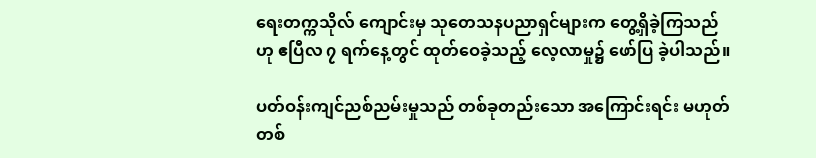ရေးတက္ကသိုလ် ကျောင်းမှ သုတေသနပညာရှင်များက တွေ့ရှိခဲ့ကြသည်ဟု ဧပြီလ ၇ ရက်နေ့တွင် ထုတ်ဝေခဲ့သည့် လေ့လာမှု၌ ဖော်ပြ ခဲ့ပါသည်။

ပတ်ဝန်းကျင်ညစ်ညမ်းမှုသည် တစ်ခုတည်းသော အကြောင်းရင်း မဟုတ်
တစ်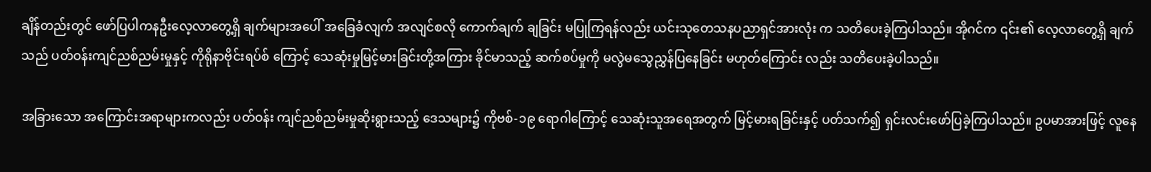ချိန်တည်းတွင် ဖော်ပြပါကနဦးလေ့လာတွေ့ရှိ ချက်များအပေါ် အခြေခံလျက် အလျင်စလို ကောက်ချက် ချခြင်း မပြုကြရန်လည်း ယင်းသုတေသနပညာရှင်အားလုံး က သတိပေးခဲ့ကြပါသည်။ အိုဂင်က ၎င်း၏ လေ့လာတွေ့ရှိ ချက်သည် ပတ်ဝန်းကျင်ညစ်ညမ်းမှုနှင့် ကိုရိုနာဗိုင်းရပ်စ် ကြောင့် သေဆုံးမှုမြင့်မားခြင်းတို့အကြား ခိုင်မာသည့် ဆက်စပ်မှုကို မလွဲမသွေညွှန်ပြနေခြင်း မဟုတ်ကြောင်း လည်း သတိပေးခဲ့ပါသည်။

အခြားသော အကြောင်းအရာများကလည်း ပတ်ဝန်း ကျင်ညစ်ညမ်းမှုဆိုးရွားသည့် ဒေသများ၌ ကိုဗစ်-၁၉ ရောဂါကြောင့် သေဆုံးသူအရေအတွက် မြင့်မားရခြင်းနှင့် ပတ်သက်၍ ရှင်းလင်းဖော်ပြခဲ့ကြပါသည်။ ဥပမာအားဖြင့် လူနေ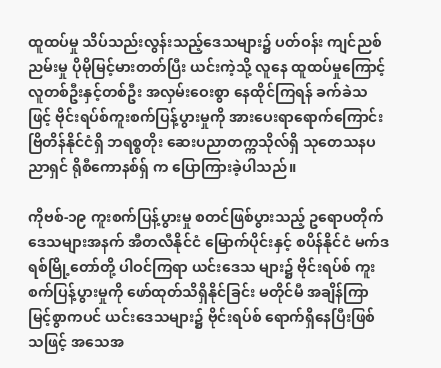ထူထပ်မှု သိပ်သည်းလွန်းသည့်ဒေသများ၌ ပတ်ဝန်း ကျင်ညစ်ညမ်းမှု ပိုမိုမြင့်မားတတ်ပြီး ယင်းကဲ့သို့ လူနေ ထူထပ်မှုကြောင့် လူတစ်ဦးနှင့်တစ်ဦး အလှမ်းဝေးစွာ နေထိုင်ကြရန် ခက်ခဲသဖြင့် ဗိုင်းရပ်စ်ကူးစက်ပြန့်ပွားမှုကို အားပေးရာရောက်ကြောင်း ဗြိတိန်နိုင်ငံရှိ ဘရစ္စတိုး ဆေးပညာတက္ကသိုလ်ရှိ သုတေသနပညာရှင် ရိုစီကောနစ်ရှ် က ပြောကြားခဲ့ပါသည်။

ကိုဗစ်-၁၉ ကူးစက်ပြန့်ပွားမှု စတင်ဖြစ်ပွားသည့် ဥရောပတိုက် ဒေသများအနက် အီတလီနိုင်ငံ မြောက်ပိုင်းနှင့် စပိန်နိုင်ငံ မက်ဒရစ်မြို့တော်တို့ ပါဝင်ကြရာ ယင်းဒေသ များ၌ ဗိုင်းရပ်စ် ကူးစက်ပြန့်ပွားမှုကို ဖော်ထုတ်သိရှိနိုင်ခြင်း မတိုင်မီ အချိန်ကြာမြင့်စွာကပင် ယင်းဒေသများ၌ ဗိုင်းရပ်စ် ရောက်ရှိနေပြီးဖြစ်သဖြင့် အသေအ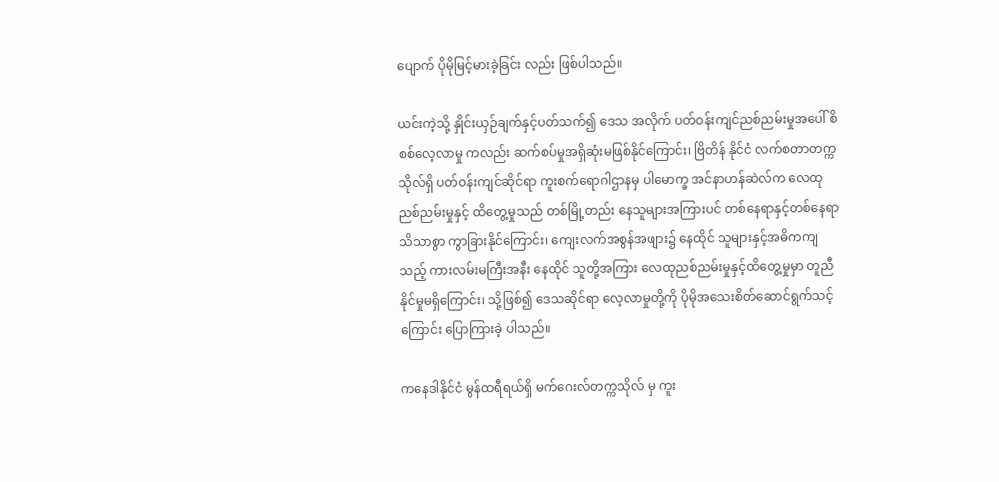ပျောက် ပိုမိုမြင့်မားခဲ့ခြင်း လည်း ဖြစ်ပါသည်။

ယင်းကဲ့သို့ နှိုင်းယှဉ်ချက်နှင့်ပတ်သက်၍ ဒေသ အလိုက် ပတ်ဝန်းကျင်ညစ်ညမ်းမှုအပေါ် စိစစ်လေ့လာမှု ကလည်း ဆက်စပ်မှုအရှိဆုံးမဖြစ်နိုင်ကြောင်း၊ ဗြိတိန် နိုင်ငံ လက်စတာတက္ကသိုလ်ရှိ ပတ်ဝန်းကျင်ဆိုင်ရာ ကူးစက်ရောဂါဌာနမှ ပါမောက္ခ အင်နာဟန်ဆဲလ်က လေထုညစ်ညမ်းမှုနှင့် ထိတွေ့မှုသည် တစ်မြို့တည်း နေသူများအကြားပင် တစ်နေရာနှင့်တစ်နေရာ သိသာစွာ ကွာခြားနိုင်ကြောင်း၊ ကျေးလက်အစွန်အဖျား၌ နေထိုင် သူများနှင့်အဓိကကျသည့် ကားလမ်းမကြီးအနီး နေထိုင် သူတို့အကြား လေထုညစ်ညမ်းမှုနှင့်ထိတွေ့မှုမှာ တူညီ နိုင်မှုမရှိကြောင်း၊ သို့ဖြစ်၍ ဒေသဆိုင်ရာ လေ့လာမှုတို့ကို ပိုမိုအသေးစိတ်ဆောင်ရွက်သင့်ကြောင်း ပြောကြားခဲ့ ပါသည်။

ကနေဒါနိုင်ငံ မွန်ထရီရယ်ရှိ မက်ဂေးလ်တက္ကသိုလ် မှ ကူး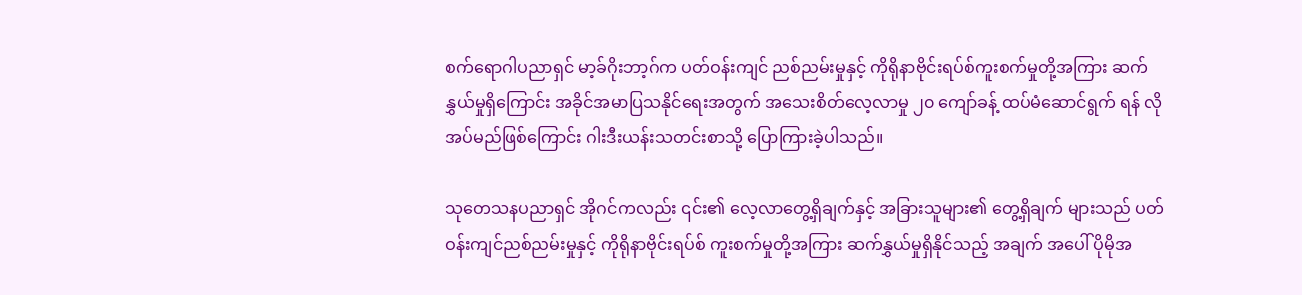စက်ရောဂါပညာရှင် မာ့ခ်ဂိုးဘာ့ဂ်က ပတ်ဝန်းကျင် ညစ်ညမ်းမှုနှင့် ကိုရိုနာဗိုင်းရပ်စ်ကူးစက်မှုတို့အကြား ဆက်နွှယ်မှုရှိကြောင်း အခိုင်အမာပြသနိုင်ရေးအတွက် အသေးစိတ်လေ့လာမှု ၂၀ ကျော်ခန့် ထပ်မံဆောင်ရွက် ရန် လိုအပ်မည်ဖြစ်ကြောင်း ဂါးဒီးယန်းသတင်းစာသို့ ပြောကြားခဲ့ပါသည်။

သုတေသနပညာရှင် အိုဂင်ကလည်း ၎င်း၏ လေ့လာတွေ့ရှိချက်နှင့် အခြားသူများ၏ တွေ့ရှိချက် များသည် ပတ်ဝန်းကျင်ညစ်ညမ်းမှုနှင့် ကိုရိုနာဗိုင်းရပ်စ် ကူးစက်မှုတို့အကြား ဆက်နွှယ်မှုရှိနိုင်သည့် အချက် အပေါ် ပိုမိုအ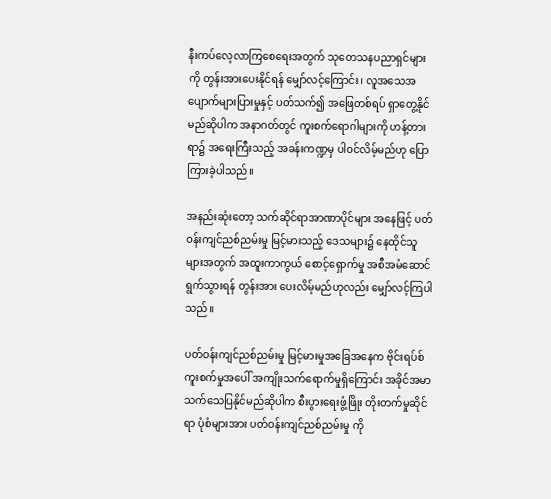နီးကပ်လေ့လာကြစေရေးအတွက် သုတေသနပညာရှင်များကို တွန်းအားပေးနိုင်ရန် မျှော်လင့်ကြောင်း၊ လူအသေအပျောက်များပြားမှုနှင့် ပတ်သက်၍ အဖြေတစ်ရပ် ရှာတွေ့နိုင်မည်ဆိုပါက အနာဂတ်တွင် ကူးစက်ရောဂါများကို ဟန့်တားရာ၌ အရေးကြီးသည့် အခန်းကဏ္ဍမှ ပါဝင်လိမ့်မည်ဟု ပြောကြားခဲ့ပါသည်။

အနည်းဆုံးတော့ သက်ဆိုင်ရာအာဏာပိုင်များ အနေဖြင့် ပတ်ဝန်းကျင်ညစ်ညမ်းမှု မြင့်မားသည့် ဒေသများ၌ နေထိုင်သူများအတွက် အထူးကာကွယ် စောင့်ရှောက်မှု အစီအမံဆောင်ရွက်သွားရန် တွန်းအား ပေးလိမ့်မည်ဟုလည်း မျှော်လင့်ကြပါသည်။

ပတ်ဝန်းကျင်ညစ်ညမ်းမှု မြင့်မားမှုအခြေအနေက ဗိုင်းရပ်စ်ကူးစက်မှုအပေါ် အကျိုးသက်ရောက်မှုရှိကြောင်း အခိုင်အမာသက်သေပြနိုင်မည်ဆိုပါက စီးပွားရေးဖွံ့ဖြိုး တိုးတက်မှုဆိုင်ရာ ပုံစံများအား ပတ်ဝန်းကျင်ညစ်ညမ်းမှု ကို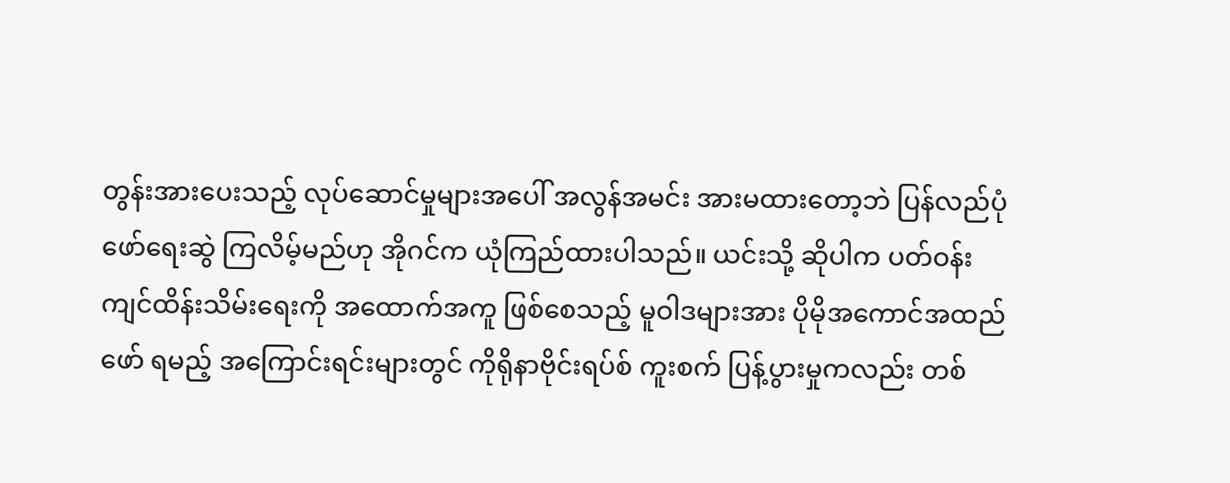တွန်းအားပေးသည့် လုပ်ဆောင်မှုများအပေါ် အလွန်အမင်း အားမထားတော့ဘဲ ပြန်လည်ပုံဖော်ရေးဆွဲ ကြလိမ့်မည်ဟု အိုဂင်က ယုံကြည်ထားပါသည်။ ယင်းသို့ ဆိုပါက ပတ်ဝန်းကျင်ထိန်းသိမ်းရေးကို အထောက်အကူ ဖြစ်စေသည့် မူဝါဒများအား ပိုမိုအကောင်အထည်ဖော် ရမည့် အကြောင်းရင်းများတွင် ကိုရိုနာဗိုင်းရပ်စ် ကူးစက် ပြန့်ပွားမှုကလည်း တစ်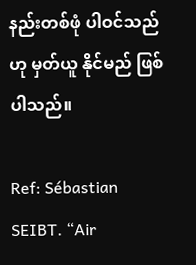နည်းတစ်ဖုံ ပါဝင်သည်ဟု မှတ်ယူ နိုင်မည် ဖြစ်ပါသည်။

Ref: Sébastian SEIBT. “Air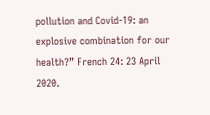pollution and Covid-19: an explosive combination for our health?” French 24: 23 April 2020.